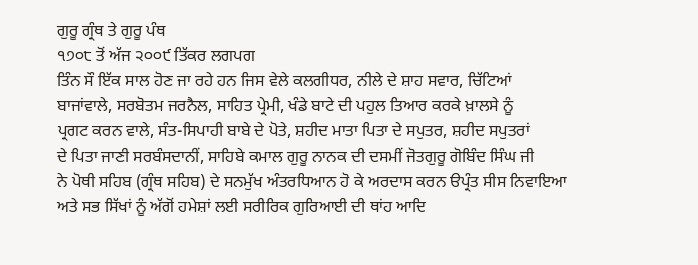ਗੁਰੂ ਗ੍ਰੰਥ ਤੇ ਗੁਰੂ ਪੰਥ
੧੭੦੮ ਤੋਂ ਅੱਜ ੨੦੦੯ ਤਿੱਕਰ ਲਗਪਗ
ਤਿੰਨ ਸੌ ਇੱਕ ਸਾਲ ਹੋਣ ਜਾ ਰਹੇ ਹਨ ਜਿਸ ਵੇਲੇ ਕਲਗੀਧਰ, ਨੀਲੇ ਦੇ ਸ਼ਾਹ ਸਵਾਰ, ਚਿੱਟਿਆਂ
ਬਾਜਾਂਵਾਲੇ, ਸਰਬੋਤਮ ਜਰਨੈਲ, ਸਾਹਿਤ ਪ੍ਰੇਮੀ, ਖੰਡੇ ਬਾਟੇ ਦੀ ਪਹੁਲ ਤਿਆਰ ਕਰਕੇ ਖ਼ਾਲਸੇ ਨੂੰ
ਪ੍ਰਗਟ ਕਰਨ ਵਾਲੇ, ਸੰਤ-ਸਿਪਾਹੀ ਬਾਬੇ ਦੇ ਪੋਤੇ, ਸ਼ਹੀਦ ਮਾਤਾ ਪਿਤਾ ਦੇ ਸਪੁਤਰ, ਸ਼ਹੀਦ ਸਪੁਤਰਾਂ
ਦੇ ਪਿਤਾ ਜਾਣੀ ਸਰਬੰਸਦਾਨੀਂ, ਸਾਹਿਬੇ ਕਮਾਲ ਗੁਰੂ ਨਾਨਕ ਦੀ ਦਸਮੀਂ ਜੋਤਗੁਰੂ ਗੋਬਿੰਦ ਸਿੰਘ ਜੀ
ਨੇ ਪੋਥੀ ਸਹਿਬ (ਗ੍ਰੰਥ ਸਹਿਬ) ਦੇ ਸਨਮੁੱਖ ਅੰਤਰਧਿਆਨ ਹੋ ਕੇ ਅਰਦਾਸ ਕਰਨ ੳਪ੍ਰੰਤ ਸੀਸ ਨਿਵਾਇਆ
ਅਤੇ ਸਭ ਸਿੱਖਾਂ ਨੂੰ ਅੱਗੋਂ ਹਮੇਸ਼ਾਂ ਲਈ ਸਰੀਰਿਕ ਗੁਰਿਆਈ ਦੀ ਥਾਂਹ ਆਦਿ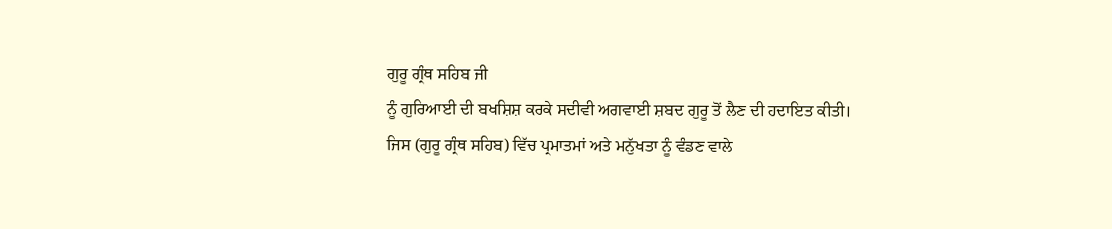ਗੁਰੂ ਗ੍ਰੰਥ ਸਹਿਬ ਜੀ
ਨੂੰ ਗੁਰਿਆਈ ਦੀ ਬਖਸ਼ਿਸ਼ ਕਰਕੇ ਸਦੀਵੀ ਅਗਵਾਈ ਸ਼ਬਦ ਗੁਰੂ ਤੋਂ ਲੈਣ ਦੀ ਹਦਾਇਤ ਕੀਤੀ।
ਜਿਸ (ਗੁਰੂ ਗ੍ਰੰਥ ਸਹਿਬ) ਵਿੱਚ ਪ੍ਰਮਾਤਮਾਂ ਅਤੇ ਮਨੁੱਖਤਾ ਨੂੰ ਵੰਡਣ ਵਾਲੇ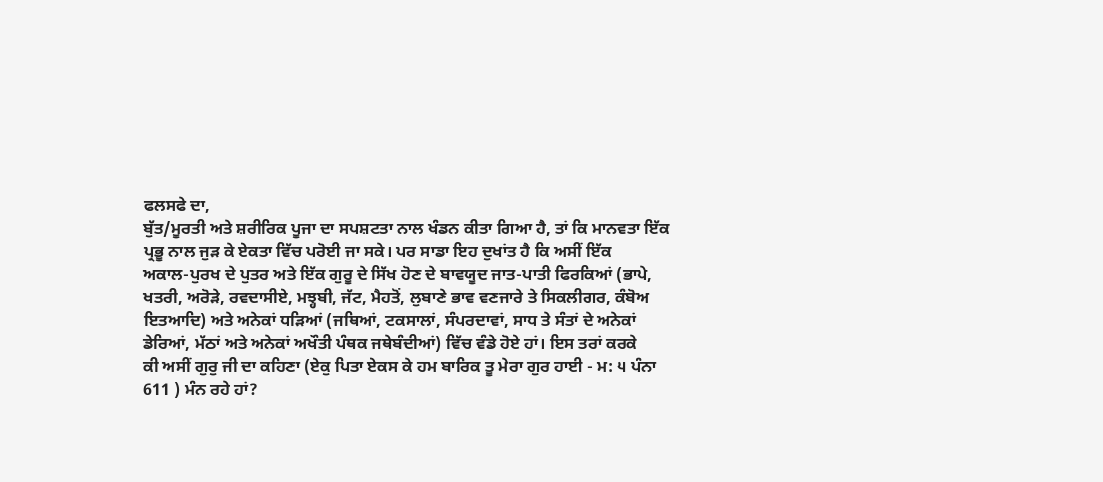ਫਲਸਫੇ ਦਾ,
ਬੁੱਤ/ਮੂਰਤੀ ਅਤੇ ਸ਼ਰੀਰਿਕ ਪੂਜਾ ਦਾ ਸਪਸ਼ਟਤਾ ਨਾਲ ਖੰਡਨ ਕੀਤਾ ਗਿਆ ਹੈ, ਤਾਂ ਕਿ ਮਾਨਵਤਾ ਇੱਕ
ਪ੍ਰਭੂ ਨਾਲ ਜੁੜ ਕੇ ਏਕਤਾ ਵਿੱਚ ਪਰੋਈ ਜਾ ਸਕੇ। ਪਰ ਸਾਡਾ ਇਹ ਦੁਖਾਂਤ ਹੈ ਕਿ ਅਸੀਂ ਇੱਕ
ਅਕਾਲ-ਪੁਰਖ ਦੇ ਪੁਤਰ ਅਤੇ ਇੱਕ ਗੁਰੂ ਦੇ ਸਿੱਖ ਹੋਣ ਦੇ ਬਾਵਯੂਦ ਜਾਤ-ਪਾਤੀ ਫਿਰਕਿਆਂ (ਭਾਪੇ,
ਖਤਰੀ, ਅਰੋੜੇ, ਰਵਦਾਸੀਏ, ਮਝ੍ਹਬੀ, ਜੱਟ, ਮੈਹਤੋਂ, ਲੁਬਾਣੇ ਭਾਵ ਵਣਜਾਰੇ ਤੇ ਸਿਕਲੀਗਰ, ਕੰਬੋਅ
ਇਤਆਦਿ) ਅਤੇ ਅਨੇਕਾਂ ਧੜਿਆਂ (ਜਥਿਆਂ, ਟਕਸਾਲਾਂ, ਸੰਪਰਦਾਵਾਂ, ਸਾਧ ਤੇ ਸੰਤਾਂ ਦੇ ਅਨੇਕਾਂ
ਡੇਰਿਆਂ, ਮੱਠਾਂ ਅਤੇ ਅਨੇਕਾਂ ਅਖੌਤੀ ਪੰਥਕ ਜਥੇਬੰਦੀਆਂ) ਵਿੱਚ ਵੰਡੇ ਹੋਏ ਹਾਂ। ਇਸ ਤਰਾਂ ਕਰਕੇ
ਕੀ ਅਸੀਂ ਗੁਰੁ ਜੀ ਦਾ ਕਹਿਣਾ (ਏਕੁ ਪਿਤਾ ਏਕਸ ਕੇ ਹਮ ਬਾਰਿਕ ਤੂ ਮੇਰਾ ਗੁਰ ਹਾਈ - ਮ: ੫ ਪੰਨਾ
611 ) ਮੰਨ ਰਹੇ ਹਾਂ?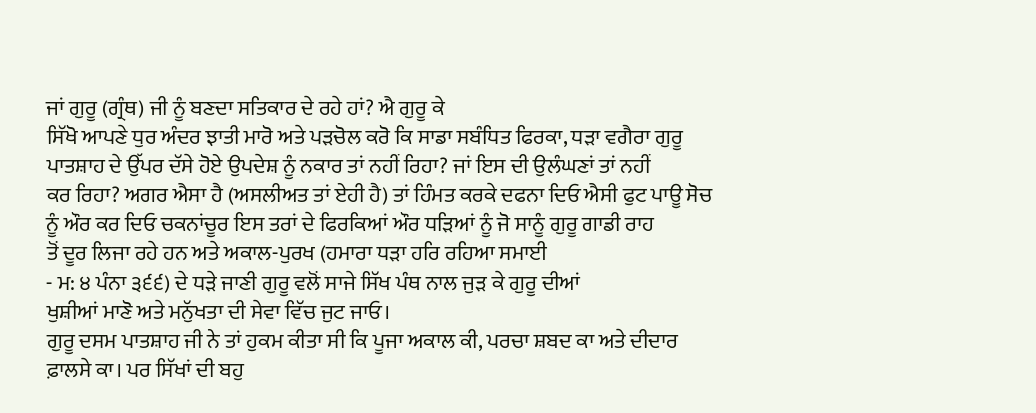ਜਾਂ ਗੁਰੂ (ਗ੍ਰੰਥ) ਜੀ ਨੂੰ ਬਣਦਾ ਸਤਿਕਾਰ ਦੇ ਰਹੇ ਹਾਂ? ਐ ਗੁਰੂ ਕੇ
ਸਿੱਖੋ ਆਪਣੇ ਧੁਰ ਅੰਦਰ ਝਾਤੀ ਮਾਰੋ ਅਤੇ ਪੜਚੋਲ ਕਰੋ ਕਿ ਸਾਡਾ ਸਬੰਧਿਤ ਫਿਰਕਾ, ਧੜਾ ਵਗੈਰਾ ਗੁਰੂ
ਪਾਤਸ਼ਾਹ ਦੇ ਉੱਪਰ ਦੱਸੇ ਹੋਏ ਉਪਦੇਸ਼ ਨੂੰ ਨਕਾਰ ਤਾਂ ਨਹੀਂ ਰਿਹਾ? ਜਾਂ ਇਸ ਦੀ ਉਲੰਘਣਾਂ ਤਾਂ ਨਹੀਂ
ਕਰ ਰਿਹਾ? ਅਗਰ ਐਸਾ ਹੈ (ਅਸਲੀਅਤ ਤਾਂ ਏਹੀ ਹੈ) ਤਾਂ ਹਿੰਮਤ ਕਰਕੇ ਦਫਨਾ ਦਿਓ ਐਸੀ ਫੁਟ ਪਾਊ ਸੋਚ
ਨੂੰ ਔਰ ਕਰ ਦਿਓ ਚਕਨਾਂਚੂਰ ਇਸ ਤਰਾਂ ਦੇ ਫਿਰਕਿਆਂ ਔਰ ਧੜਿਆਂ ਨੂੰ ਜੋ ਸਾਨੂੰ ਗੁਰੂ ਗਾਡੀ ਰਾਹ
ਤੋਂ ਦੂਰ ਲਿਜਾ ਰਹੇ ਹਨ ਅਤੇ ਅਕਾਲ-ਪੁਰਖ (ਹਮਾਰਾ ਧੜਾ ਹਰਿ ਰਹਿਆ ਸਮਾਈ
- ਮ: ੪ ਪੰਨਾ ੩੬੬) ਦੇ ਧੜੇ ਜਾਣੀ ਗੁਰੂ ਵਲੋਂ ਸਾਜੇ ਸਿੱਖ ਪੰਥ ਨਾਲ ਜੁੜ ਕੇ ਗੁਰੂ ਦੀਆਂ
ਖੁਸ਼ੀਆਂ ਮਾਣੋ ਅਤੇ ਮਨੁੱਖਤਾ ਦੀ ਸੇਵਾ ਵਿੱਚ ਜੁਟ ਜਾਓ।
ਗੁਰੂ ਦਸਮ ਪਾਤਸ਼ਾਹ ਜੀ ਨੇ ਤਾਂ ਹੁਕਮ ਕੀਤਾ ਸੀ ਕਿ ਪੂਜਾ ਅਕਾਲ ਕੀ, ਪਰਚਾ ਸ਼ਬਦ ਕਾ ਅਤੇ ਦੀਦਾਰ
ਫ਼ਾਲਸੇ ਕਾ। ਪਰ ਸਿੱਖਾਂ ਦੀ ਬਹੁ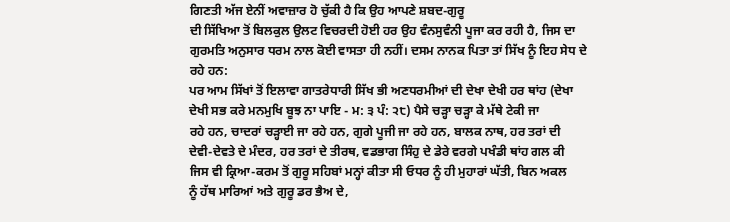ਗਿਣਤੀ ਅੱਜ ਏਨੀਂ ਅਵਾਜ਼ਾਰ ਹੋ ਚੁੱਕੀ ਹੈ ਕਿ ਉਹ ਆਪਣੇ ਸ਼ਬਦ-ਗੁਰੂ
ਦੀ ਸਿੱਖਿਆ ਤੋਂ ਬਿਲਕੁਲ ਉਲਟ ਵਿਚਰਦੀ ਹੋਈ ਹਰ ਉਹ ਵੰਨਸੁਵੰਨੀ ਪੂਜਾ ਕਰ ਰਹੀ ਹੈ, ਜਿਸ ਦਾ
ਗੁਰਮਤਿ ਅਨੁਸਾਰ ਧਰਮ ਨਾਲ ਕੋਈ ਵਾਸਤਾ ਹੀ ਨਹੀਂ। ਦਸਮ ਨਾਨਕ ਪਿਤਾ ਤਾਂ ਸਿੱਖ ਨੂੰ ਇਹ ਸੇਧ ਦੇ
ਰਹੇ ਹਨ:
ਪਰ ਆਮ ਸਿੱਖਾਂ ਤੋਂ ਇਲਾਵਾ ਗਾਤਰੇਧਾਰੀ ਸਿੱਖ ਭੀ ਅਣਧਰਮੀਆਂ ਦੀ ਦੇਖਾ ਦੇਖੀ ਹਰ ਥਾਂਹ (ਦੇਖਾ
ਦੇਖੀ ਸਭ ਕਰੇ ਮਨਮੁਖਿ ਬੂਝ ਨਾ ਪਾਇ - ਮ: ੩ ਪੰ: ੨੮) ਪੈਸੇ ਚੜ੍ਹਾ ਚੜ੍ਹਾ ਕੇ ਮੱਥੇ ਟੇਕੀ ਜਾ
ਰਹੇ ਹਨ, ਚਾਦਰਾਂ ਚੜ੍ਹਾਈ ਜਾ ਰਹੇ ਹਨ, ਗੁਗੇ ਪੂਜੀ ਜਾ ਰਹੇ ਹਨ, ਬਾਲਕ ਨਾਥ, ਹਰ ਤਰਾਂ ਦੀ
ਦੇਵੀ-ਦੇਵਤੇ ਦੇ ਮੰਦਰ, ਹਰ ਤਰਾਂ ਦੇ ਤੀਰਥ, ਵਡਭਾਗ ਸਿੰਹੁ ਦੇ ਡੇਰੇ ਵਰਗੇ ਪਖੰਡੀ ਥਾਂਹ ਗਲ ਕੀ
ਜਿਸ ਵੀ ਕ੍ਰਿਆ-ਕਰਮ ਤੋਂ ਗੁਰੂ ਸਹਿਬਾਂ ਮਨ੍ਹਾਂ ਕੀਤਾ ਸੀ ਓਧਰ ਨੂੰ ਹੀ ਮੁਹਾਰਾਂ ਘੱਤੀ, ਬਿਨ ਅਕਲ
ਨੂੰ ਹੱਥ ਮਾਰਿਆਂ ਅਤੇ ਗੁਰੂ ਡਰ ਭੈਅ ਦੇ,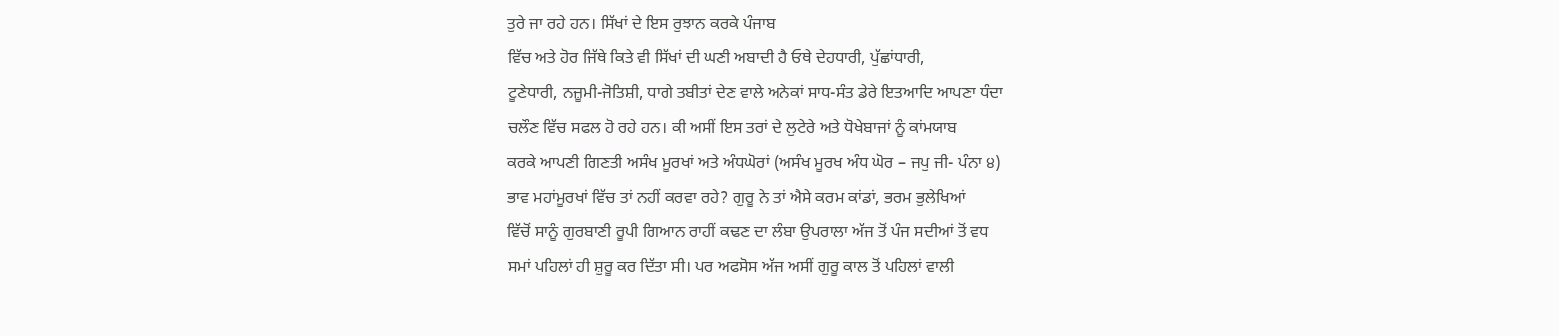ਤੁਰੇ ਜਾ ਰਹੇ ਹਨ। ਸਿੱਖਾਂ ਦੇ ਇਸ ਰੁਝਾਨ ਕਰਕੇ ਪੰਜਾਬ
ਵਿੱਚ ਅਤੇ ਹੋਰ ਜਿੱਥੇ ਕਿਤੇ ਵੀ ਸਿੱਖਾਂ ਦੀ ਘਣੀ ਅਬਾਦੀ ਹੈ ਓਥੇ ਦੇਹਧਾਰੀ, ਪੁੱਛਾਂਧਾਰੀ,
ਟੂਣੇਧਾਰੀ, ਨਜ਼ੂਮੀ-ਜੋਤਿਸ਼ੀ, ਧਾਗੇ ਤਬੀਤਾਂ ਦੇਣ ਵਾਲੇ ਅਨੇਕਾਂ ਸਾਧ-ਸੰਤ ਡੇਰੇ ਇਤਆਦਿ ਆਪਣਾ ਧੰਦਾ
ਚਲੌਣ ਵਿੱਚ ਸਫਲ ਹੋ ਰਹੇ ਹਨ। ਕੀ ਅਸੀਂ ਇਸ ਤਰਾਂ ਦੇ ਲੁਟੇਰੇ ਅਤੇ ਧੋਖੇਬਾਜਾਂ ਨੂੰ ਕਾਂਮਯਾਬ
ਕਰਕੇ ਆਪਣੀ ਗਿਣਤੀ ਅਸੰਖ ਮੂਰਖਾਂ ਅਤੇ ਅੰਧਘੋਰਾਂ (ਅਸੰਖ ਮੂਰਖ ਅੰਧ ਘੋਰ – ਜਪੁ ਜੀ- ਪੰਨਾ ੪)
ਭਾਵ ਮਹਾਂਮੂਰਖਾਂ ਵਿੱਚ ਤਾਂ ਨਹੀਂ ਕਰਵਾ ਰਹੇ? ਗੁਰੂ ਨੇ ਤਾਂ ਐਸੇ ਕਰਮ ਕਾਂਡਾਂ, ਭਰਮ ਭੁਲੇਖਿਆਂ
ਵਿੱਚੋਂ ਸਾਨੂੰ ਗੁਰਬਾਣੀ ਰੂਪੀ ਗਿਆਨ ਰਾਹੀਂ ਕਢਣ ਦਾ ਲੰਬਾ ਉਪਰਾਲਾ ਅੱਜ ਤੋਂ ਪੰਜ ਸਦੀਆਂ ਤੋਂ ਵਧ
ਸਮਾਂ ਪਹਿਲਾਂ ਹੀ ਸ਼ੁਰੂ ਕਰ ਦਿੱਤਾ ਸੀ। ਪਰ ਅਫਸੋਸ ਅੱਜ ਅਸੀਂ ਗੁਰੂ ਕਾਲ ਤੋਂ ਪਹਿਲਾਂ ਵਾਲੀ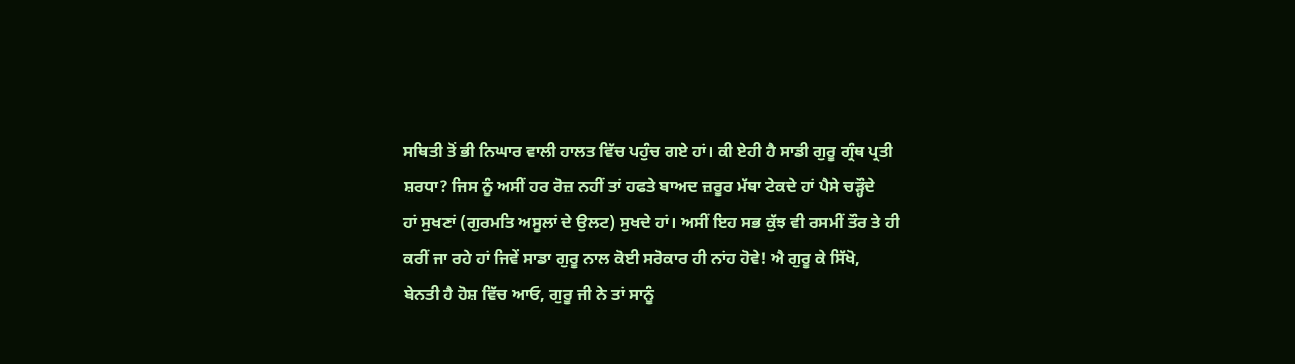ਸਥਿਤੀ ਤੋਂ ਭੀ ਨਿਘਾਰ ਵਾਲੀ ਹਾਲਤ ਵਿੱਚ ਪਹੁੰਚ ਗਏ ਹਾਂ। ਕੀ ਏਹੀ ਹੈ ਸਾਡੀ ਗੁਰੂ ਗ੍ਰੰਥ ਪ੍ਰਤੀ
ਸ਼ਰਧਾ? ਜਿਸ ਨੂੰ ਅਸੀਂ ਹਰ ਰੋਜ਼ ਨਹੀਂ ਤਾਂ ਹਫਤੇ ਬਾਅਦ ਜ਼ਰੂਰ ਮੱਥਾ ਟੇਕਦੇ ਹਾਂ ਪੈਸੇ ਚੜ੍ਹੌਦੇ
ਹਾਂ ਸੁਖਣਾਂ (ਗੁਰਮਤਿ ਅਸੂਲਾਂ ਦੇ ਉਲਟ) ਸੁਖਦੇ ਹਾਂ। ਅਸੀਂ ਇਹ ਸਭ ਕੁੱਝ ਵੀ ਰਸਮੀਂ ਤੌਰ ਤੇ ਹੀ
ਕਰੀਂ ਜਾ ਰਹੇ ਹਾਂ ਜਿਵੇਂ ਸਾਡਾ ਗੁਰੂ ਨਾਲ ਕੋਈ ਸਰੋਕਾਰ ਹੀ ਨਾਂਹ ਹੋਵੇ! ਐ ਗੁਰੂ ਕੇ ਸਿੱਖੋ,
ਬੇਨਤੀ ਹੈ ਹੋਸ਼ ਵਿੱਚ ਆਓ, ਗੁਰੂ ਜੀ ਨੇ ਤਾਂ ਸਾਨੂੰ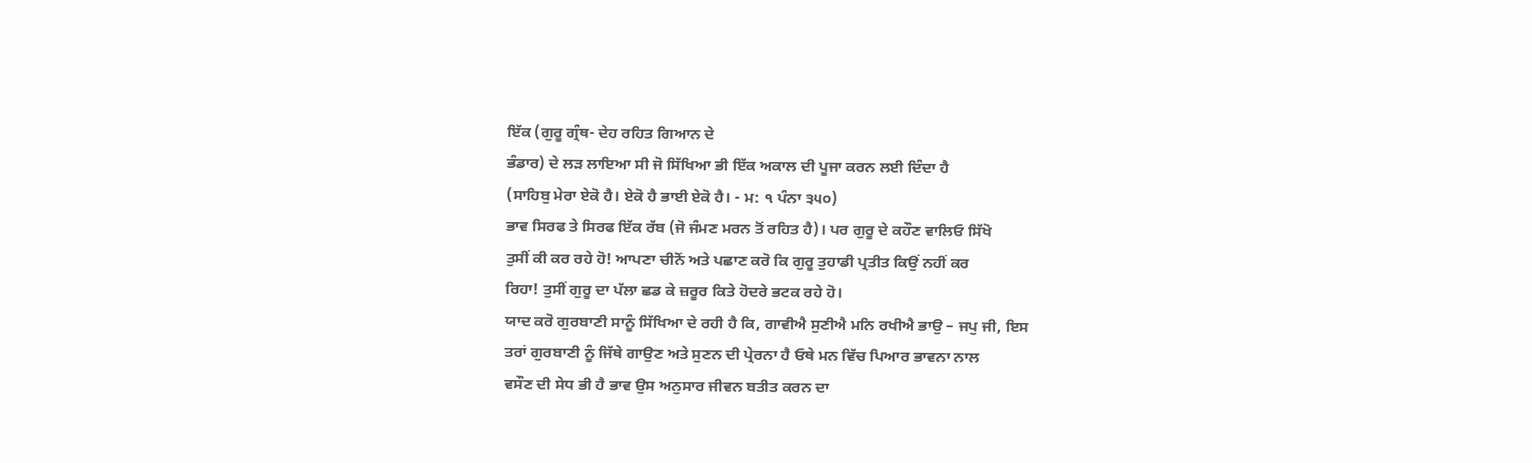ਇੱਕ (ਗੁਰੂ ਗ੍ਰੰਥ- ਦੇਹ ਰਹਿਤ ਗਿਆਨ ਦੇ
ਭੰਡਾਰ) ਦੇ ਲੜ ਲਾਇਆ ਸੀ ਜੋ ਸਿੱਖਿਆ ਭੀ ਇੱਕ ਅਕਾਲ ਦੀ ਪੂਜਾ ਕਰਨ ਲਈ ਦਿੰਦਾ ਹੈ
(ਸਾਹਿਬੁ ਮੇਰਾ ਏਕੋ ਹੈ। ਏਕੋ ਹੈ ਭਾਈ ਏਕੋ ਹੈ। - ਮ: ੧ ਪੰਨਾ ੩੫੦)
ਭਾਵ ਸਿਰਫ ਤੇ ਸਿਰਫ ਇੱਕ ਰੱਬ (ਜੋ ਜੰਮਣ ਮਰਨ ਤੋਂ ਰਹਿਤ ਹੈ)। ਪਰ ਗੁਰੂ ਦੇ ਕਹੌਣ ਵਾਲਿਓ ਸਿੱਖੋ
ਤੁਸੀਂ ਕੀ ਕਰ ਰਹੇ ਹੋ! ਆਪਣਾ ਚੀਨੋਂ ਅਤੇ ਪਛਾਣ ਕਰੋ ਕਿ ਗੁਰੂ ਤੁਹਾਡੀ ਪ੍ਰਤੀਤ ਕਿਉਂ ਨਹੀਂ ਕਰ
ਰਿਹਾ! ਤੁਸੀਂ ਗੁਰੂ ਦਾ ਪੱਲਾ ਛਡ ਕੇ ਜ਼ਰੂਰ ਕਿਤੇ ਹੋਦਰੇ ਭਟਕ ਰਹੇ ਹੋ।
ਯਾਦ ਕਰੋ ਗੁਰਬਾਣੀ ਸਾਨੂੰ ਸਿੱਖਿਆ ਦੇ ਰਹੀ ਹੈ ਕਿ, ਗਾਵੀਐ ਸੁਣੀਐ ਮਨਿ ਰਖੀਐ ਭਾਉ – ਜਪੁ ਜੀ, ਇਸ
ਤਰਾਂ ਗੁਰਬਾਣੀ ਨੂੰ ਜਿੱਥੇ ਗਾਉਣ ਅਤੇ ਸੁਣਨ ਦੀ ਪ੍ਰੇਰਨਾ ਹੈ ਓਥੇ ਮਨ ਵਿੱਚ ਪਿਆਰ ਭਾਵਨਾ ਨਾਲ
ਵਸੌਣ ਦੀ ਸੇਧ ਭੀ ਹੈ ਭਾਵ ਉਸ ਅਨੁਸਾਰ ਜੀਵਨ ਬਤੀਤ ਕਰਨ ਦਾ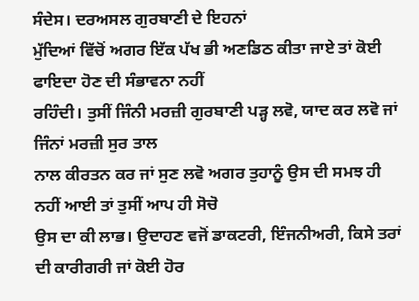ਸੰਦੇਸ। ਦਰਅਸਲ ਗੁਰਬਾਣੀ ਦੇ ਇਹਨਾਂ
ਮੁੱਦਿਆਂ ਵਿੱਚੋਂ ਅਗਰ ਇੱਕ ਪੱਖ ਭੀ ਅਣਡਿਠ ਕੀਤਾ ਜਾਏ ਤਾਂ ਕੋਈ ਫਾਇਦਾ ਹੋਣ ਦੀ ਸੰਭਾਵਨਾ ਨਹੀਂ
ਰਹਿੰਦੀ। ਤੁਸੀਂ ਜਿੰਨੀ ਮਰਜ਼ੀ ਗੁਰਬਾਣੀ ਪੜ੍ਹ ਲਵੋ, ਯਾਦ ਕਰ ਲਵੋ ਜਾਂ ਜਿੰਨਾਂ ਮਰਜ਼ੀ ਸੁਰ ਤਾਲ
ਨਾਲ ਕੀਰਤਨ ਕਰ ਜਾਂ ਸੁਣ ਲਵੋ ਅਗਰ ਤੁਹਾਨੂੰ ਉਸ ਦੀ ਸਮਝ ਹੀ ਨਹੀਂ ਆਈ ਤਾਂ ਤੁਸੀਂ ਆਪ ਹੀ ਸੋਚੋ
ਉਸ ਦਾ ਕੀ ਲਾਭ। ਉਦਾਹਣ ਵਜੋਂ ਡਾਕਟਰੀ, ਇੰਜਨੀਅਰੀ, ਕਿਸੇ ਤਰਾਂ ਦੀ ਕਾਰੀਗਰੀ ਜਾਂ ਕੋਈ ਹੋਰ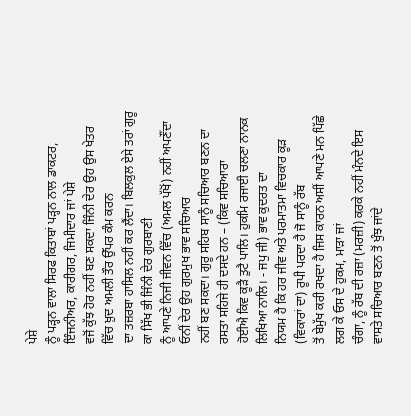ਪੇਸ਼ੇ
ਨੂੰ ਪੜ੍ਹਨ ਵਾਲਾ ਸਿਰਫ ਕਿਤਾਬਾਂ ਪੜ੍ਹਨ ਨਾਲ ਡਾਕਟਰ, ਇੰਜਨੀਅਰ, ਕਾਰੀਗਰ, ਜਿਮੀਦਾਰ ਜਾਂ ਪੇਸ਼ੇ
ਵਜੋਂ ਕੁੱਝ ਹੋਰ ਨਹੀਂ ਬਣ ਸਕਦਾ ਜਿੰਨੀ ਦੇਰ ਉਹ ਉਸ ਖੇਤਰ ਵਿੱਚ ਖ਼ੁਦ ਅਮਲੀ ਤੌਰ ਉੱਪਰ ਕੰਮ ਕਰਨ
ਦਾ ਤਜ਼ਰਬਾ ਹਾਸਿਲ ਨਹੀਂ ਕਰ ਲੈਂਦਾ। ਬਿਲਕੁਲ ਏਸੇ ਤਰਾਂ ਗੁਰੂ ਕਾ ਸਿੱਖ ਭੀ ਜਿੰਨੀ ਦੇਰ ਗੁਰਬਾਣੀ
ਨੂੰ ਆਪਣੇ ਨਿਜੀ ਜੀਵਨ ਵਿੱਚ (ਅਮਲ ਪੱਖੋਂ) ਨਹੀਂ ਅਪਣੌਂਦਾ ਓਨੀਂ ਦੇਰ ਉਹ ਗੁਰਮੁਖ ਭਾਵ ਸਚਿਆਰ
ਨਹੀਂ ਬਣ ਸਕਦਾ। ਗੁਰੂ ਸਹਿਬ ਸਾਨੂੰ ਸਚਿਆਰ ਬਣਨ ਦਾ ਰਸਤਾ ਸਹਿਜੇ ਹੀ ਦਸਦੇ ਹਨ – (ਕਿਵ ਸਚਿਆਰਾ
ਹੋਈਐ ਕਿਵ ਕੂੜੈ ਤੁਟੈ ਪਾਲਿ। ਹੁਕਮਿ ਰਜਾਈ ਚਲਣਾ ਨਾਨਕ ਲਿਖਿਆ ਨਾਲਿ। - ਜਪੁ ਜੀ) ਭਾਵ ਕੁਦਰਤ ਦਾ
ਨਿਯਮ ਹੈ ਕਿ ਹਰ ਜੀਵ ਅਤੇ ਪਰਮਾਤਮਾ ਵਿਚਕਾਰ ਕੂੜ (ਵਿਕਾਰਾਂ ਦਾ) ਰੂਪੀ ਪਰਦਾ ਹੈ ਜੋ ਸਾਨੂੰ ਰੱਬ
ਤੋਂ ਬੇਮੁੱਖ ਕਰੀ ਰਖਦਾ ਹੈ ਜਿਸ ਕਾਰਨ ਅਸੀਂ ਆਪਣੇ ਮਨ ਪਿੱਛੇ ਲਗ ਕੇ ਓਸ ਦੇ ਹੁਕਮ, ਮਾੜਾ ਜਾਂ
ਚੰਗਾ, ਨੂੰ ਰੱਬ ਦੀ ਰਜ਼ਾ (ਮਰਜ਼ੀ) ਕਰਕੇ ਨਹੀਂ ਮੰਨਦੇ ਇਸ ਵਾਸਤੇ ਸਚਿਆਰ ਬਣਨ ਤੋਂ ਖੁੰਝ ਜਾਂਦੇ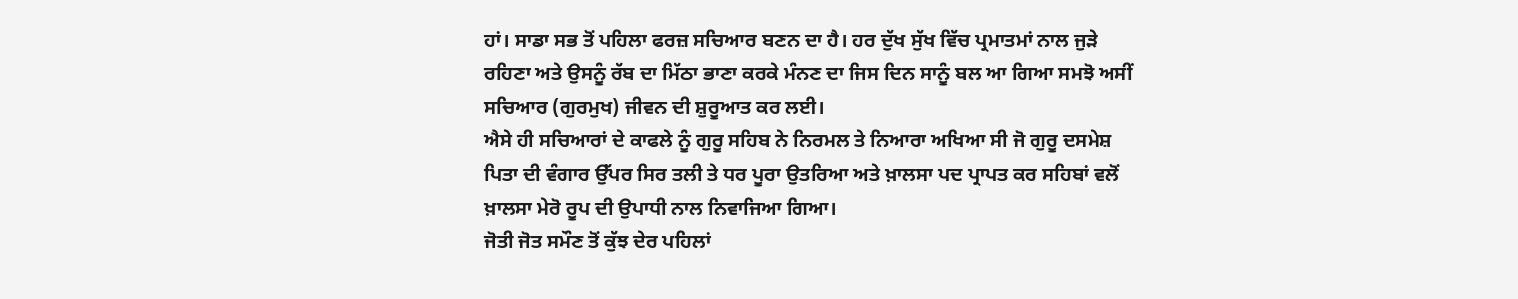ਹਾਂ। ਸਾਡਾ ਸਭ ਤੋਂ ਪਹਿਲਾ ਫਰਜ਼ ਸਚਿਆਰ ਬਣਨ ਦਾ ਹੈ। ਹਰ ਦੁੱਖ ਸੁੱਖ ਵਿੱਚ ਪ੍ਰਮਾਤਮਾਂ ਨਾਲ ਜੁੜੇ
ਰਹਿਣਾ ਅਤੇ ਉਸਨੂੰ ਰੱਬ ਦਾ ਮਿੱਠਾ ਭਾਣਾ ਕਰਕੇ ਮੰਨਣ ਦਾ ਜਿਸ ਦਿਨ ਸਾਨੂੰ ਬਲ ਆ ਗਿਆ ਸਮਝੋ ਅਸੀਂ
ਸਚਿਆਰ (ਗੁਰਮੁਖ) ਜੀਵਨ ਦੀ ਸ਼ੁਰੂਆਤ ਕਰ ਲਈ।
ਐਸੇ ਹੀ ਸਚਿਆਰਾਂ ਦੇ ਕਾਫਲੇ ਨੂੰ ਗੁਰੂ ਸਹਿਬ ਨੇ ਨਿਰਮਲ ਤੇ ਨਿਆਰਾ ਅਖਿਆ ਸੀ ਜੋ ਗੁਰੂ ਦਸਮੇਸ਼
ਪਿਤਾ ਦੀ ਵੰਗਾਰ ਉੱਪਰ ਸਿਰ ਤਲੀ ਤੇ ਧਰ ਪੂਰਾ ਉਤਰਿਆ ਅਤੇ ਖ਼ਾਲਸਾ ਪਦ ਪ੍ਰਾਪਤ ਕਰ ਸਹਿਬਾਂ ਵਲੋਂ
ਖ਼ਾਲਸਾ ਮੇਰੋ ਰੂਪ ਦੀ ਉਪਾਧੀ ਨਾਲ ਨਿਵਾਜਿਆ ਗਿਆ।
ਜੋਤੀ ਜੋਤ ਸਮੌਣ ਤੋਂ ਕੁੱਝ ਦੇਰ ਪਹਿਲਾਂ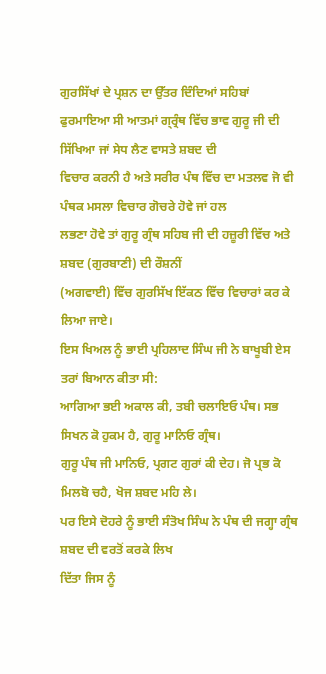ਗੁਰਸਿੱਖਾਂ ਦੇ ਪ੍ਰਸ਼ਨ ਦਾ ਉੱਤਰ ਦਿੰਦਿਆਂ ਸਹਿਬਾਂ
ਫੁਰਮਾਇਆ ਸੀ ਆਤਮਾਂ ਗ੍ਰ੍ਰੰਥ ਵਿੱਚ ਭਾਵ ਗੁਰੂ ਜੀ ਦੀ ਸਿੱਖਿਆ ਜਾਂ ਸੇਧ ਲੈਣ ਵਾਸਤੇ ਸ਼ਬਦ ਦੀ
ਵਿਚਾਰ ਕਰਨੀ ਹੈ ਅਤੇ ਸਰੀਰ ਪੰਥ ਵਿੱਚ ਦਾ ਮਤਲਵ ਜੋ ਵੀ ਪੰਥਕ ਮਸਲਾ ਵਿਚਾਰ ਗੋਚਰੇ ਹੋਵੇ ਜਾਂ ਹਲ
ਲਭਣਾ ਹੋਵੇ ਤਾਂ ਗੁਰੂ ਗ੍ਰੰਥ ਸਹਿਬ ਜੀ ਦੀ ਹਜ਼ੂਰੀ ਵਿੱਚ ਅਤੇ ਸ਼ਬਦ (ਗੁਰਬਾਣੀ) ਦੀ ਰੌਸ਼ਨੀਂ
(ਅਗਵਾਈ) ਵਿੱਚ ਗੁਰਸਿੱਖ ਇੱਕਠ ਵਿੱਚ ਵਿਚਾਰਾਂ ਕਰ ਕੇ ਲਿਆ ਜਾਏ।
ਇਸ ਖਿਅਲ ਨੂੰ ਭਾਈ ਪ੍ਰਹਿਲਾਦ ਸਿੰਘ ਜੀ ਨੇ ਬਾਖੂਬੀ ਏਸ ਤਰਾਂ ਬਿਆਨ ਕੀਤਾ ਸੀ:
ਆਗਿਆ ਭਈ ਅਕਾਲ ਕੀ, ਤਬੀ ਚਲਾਇਓ ਪੰਥ। ਸਭ ਸਿਖਨ ਕੋ ਹੁਕਮ ਹੈ, ਗੁਰੂ ਮਾਨਿਓ ਗ੍ਰੰਥ।
ਗੁਰੂ ਪੰਥ ਜੀ ਮਾਨਿਓ, ਪ੍ਰਗਟ ਗੁਰਾਂ ਕੀ ਦੇਹ। ਜੋ ਪ੍ਰਭ ਕੋ ਮਿਲਬੋ ਚਹੈ, ਖੋਜ ਸ਼ਬਦ ਮਹਿ ਲੇ।
ਪਰ ਇਸੇ ਦੋਹਰੇ ਨੂੰ ਭਾਈ ਸੰਤੋਖ ਸਿੰਘ ਨੇ ਪੰਥ ਦੀ ਜਗ੍ਹਾ ਗ੍ਰੰਥ ਸ਼ਬਦ ਦੀ ਵਰਤੋਂ ਕਰਕੇ ਲਿਖ
ਦਿੱਤਾ ਜਿਸ ਨੂੰ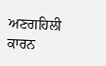ਅਣਗਹਿਲੀ ਕਾਰਨ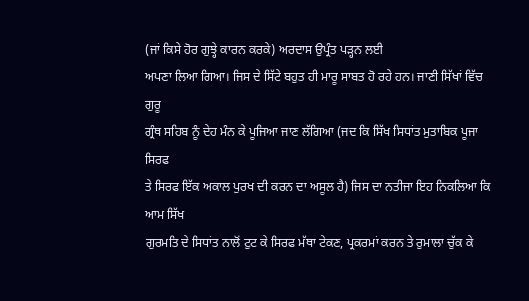(ਜਾਂ ਕਿਸੇ ਹੋਰ ਗੁਝ੍ਹੇ ਕਾਰਨ ਕਰਕੇ) ਅਰਦਾਸ ਉਪ੍ਰੰਤ ਪੜ੍ਹਨ ਲਈ
ਅਪਣਾ ਲਿਆ ਗਿਆ। ਜਿਸ ਦੇ ਸਿੱਟੇ ਬਹੁਤ ਹੀ ਮਾਰੂ ਸਾਬਤ ਹੋ ਰਹੇ ਹਨ। ਜਾਣੀ ਸਿੱਖਾਂ ਵਿੱਚ ਗੁਰੂ
ਗ੍ਰੰਥ ਸਹਿਬ ਨੂੰ ਦੇਹ ਮੰਨ ਕੇ ਪੂਜਿਆ ਜਾਣ ਲੱਗਿਆ (ਜਦ ਕਿ ਸਿੱਖ ਸਿਧਾਂਤ ਮੁਤਾਬਿਕ ਪੂਜਾ ਸਿਰਫ
ਤੇ ਸਿਰਫ ਇੱਕ ਅਕਾਲ ਪੁਰਖ ਦੀ ਕਰਨ ਦਾ ਅਸੂਲ ਹੈ) ਜਿਸ ਦਾ ਨਤੀਜਾ ਇਹ ਨਿਕਲਿਆ ਕਿ ਆਮ ਸਿੱਖ
ਗੁਰਮਤਿ ਦੇ ਸਿਧਾਂਤ ਨਾਲੋਂ ਟੁਟ ਕੇ ਸਿਰਫ ਮੱਥਾ ਟੇਕਣ, ਪ੍ਰਕਰਮਾਂ ਕਰਨ ਤੇ ਰੁਮਾਲਾ ਚੁੱਕ ਕੇ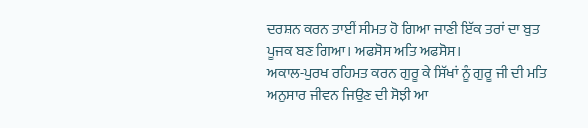ਦਰਸ਼ਨ ਕਰਨ ਤਾਈਂ ਸੀਮਤ ਹੋ ਗਿਆ ਜਾਣੀ ਇੱਕ ਤਰਾਂ ਦਾ ਬੁਤ ਪੂਜਕ ਬਣ ਗਿਆ। ਅਫਸੋਸ ਅਤਿ ਅਫਸੋਸ।
ਅਕਾਲ-ਪੁਰਖ ਰਹਿਮਤ ਕਰਨ ਗੁਰੂ ਕੇ ਸਿੱਖਾਂ ਨੂੰ ਗੁਰੂ ਜੀ ਦੀ ਮਤਿ ਅਨੁਸਾਰ ਜੀਵਨ ਜਿਉਣ ਦੀ ਸੋਝੀ ਆ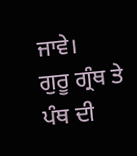ਜਾਵੇ।
ਗੁਰੂ ਗ੍ਰੰਥ ਤੇ ਪੰਥ ਦੀ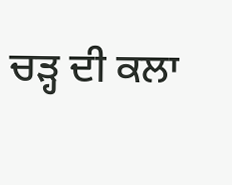ਚੜ੍ਹ ਦੀ ਕਲਾ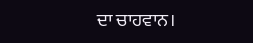ਦਾ ਚਾਹਵਾਨ।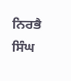ਨਿਰਭੈ ਸਿੰਘ